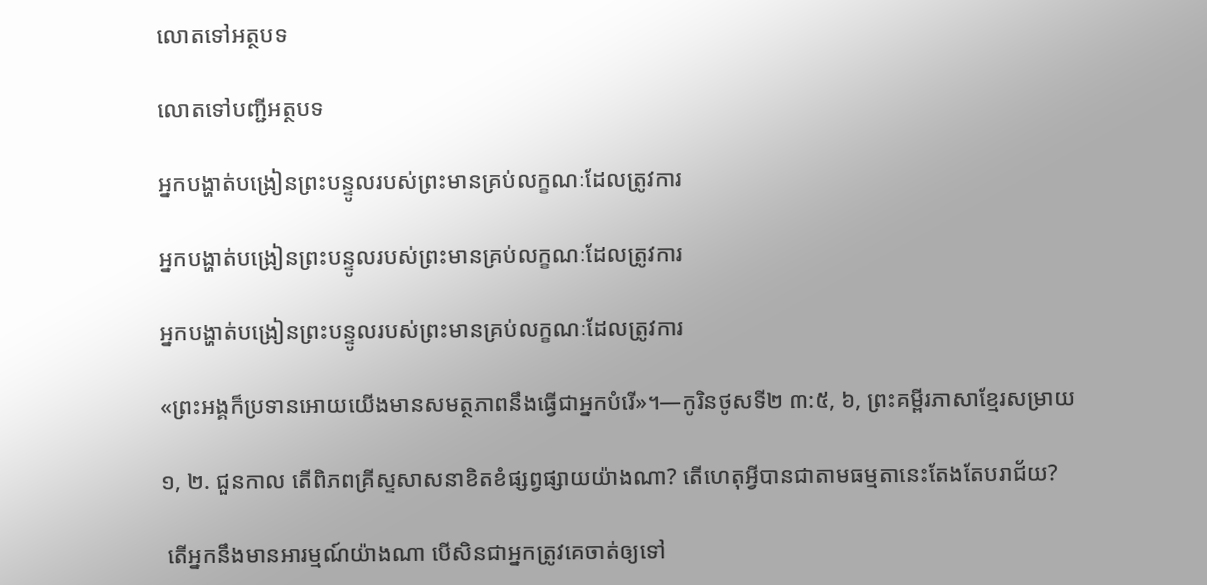លោតទៅអត្ថបទ

លោតទៅបញ្ជីអត្ថបទ

អ្នកបង្ហាត់បង្រៀនព្រះបន្ទូលរបស់ព្រះមានគ្រប់លក្ខណៈដែលត្រូវការ

អ្នកបង្ហាត់បង្រៀនព្រះបន្ទូលរបស់ព្រះមានគ្រប់លក្ខណៈដែលត្រូវការ

អ្នកបង្ហាត់បង្រៀនព្រះបន្ទូលរបស់ព្រះមានគ្រប់លក្ខណៈដែលត្រូវការ

«ព្រះអង្គក៏ប្រទានអោយយើងមានសមត្ថភាពនឹងធ្វើជាអ្នកបំរើ»។—កូរិនថូសទី២ ៣:៥, ៦, ព្រះគម្ពីរភាសាខ្មែរសម្រាយ

១, ២. ជួនកាល តើពិភពគ្រីស្ទសាសនាខិតខំផ្សព្វផ្សាយយ៉ាងណា? តើហេតុអ្វីបានជាតាមធម្មតានេះតែងតែបរាជ័យ?

 តើអ្នកនឹងមានអារម្មណ៍យ៉ាងណា បើសិនជាអ្នកត្រូវគេចាត់ឲ្យទៅ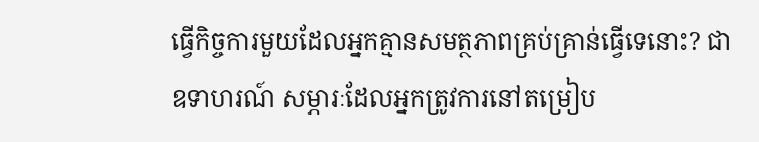ធ្វើកិច្ចការមួយដែលអ្នកគ្មានសមត្ថភាពគ្រប់គ្រាន់ធ្វើទេនោះ? ជាឧទាហរណ៍ សម្ភារៈដែលអ្នកត្រូវការនៅតម្រៀប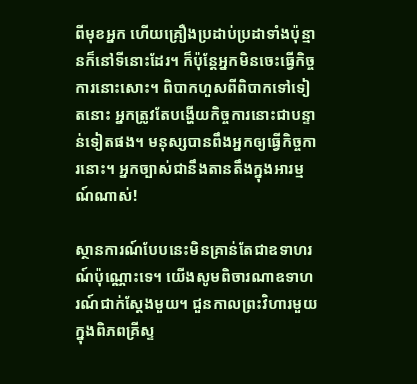ពីមុខអ្នក ហើយគ្រឿងប្រដាប់ប្រដាទាំងប៉ុន្មានក៏នៅទីនោះដែរ។ ក៏ប៉ុន្តែអ្នកមិនចេះធ្វើកិច្ចការនោះសោះ។ ពិបាកហួសពីពិបាកទៅទៀតនោះ អ្នកត្រូវតែបង្ហើយកិច្ចការនោះជាបន្ទាន់ទៀតផង។ មនុស្សបានពឹងអ្នកឲ្យធ្វើកិច្ចការនោះ។ អ្នកច្បាស់ជានឹងតានតឹងក្នុងអារម្មណ៍ណាស់!

ស្ថានការណ៍បែបនេះមិនគ្រាន់តែជាឧទាហរណ៍ប៉ុណ្ណោះទេ។ យើងសូមពិចារណាឧទាហរណ៍ជាក់ស្តែងមួយ។ ជួនកាលព្រះវិហារមួយក្នុងពិភពគ្រីស្ទ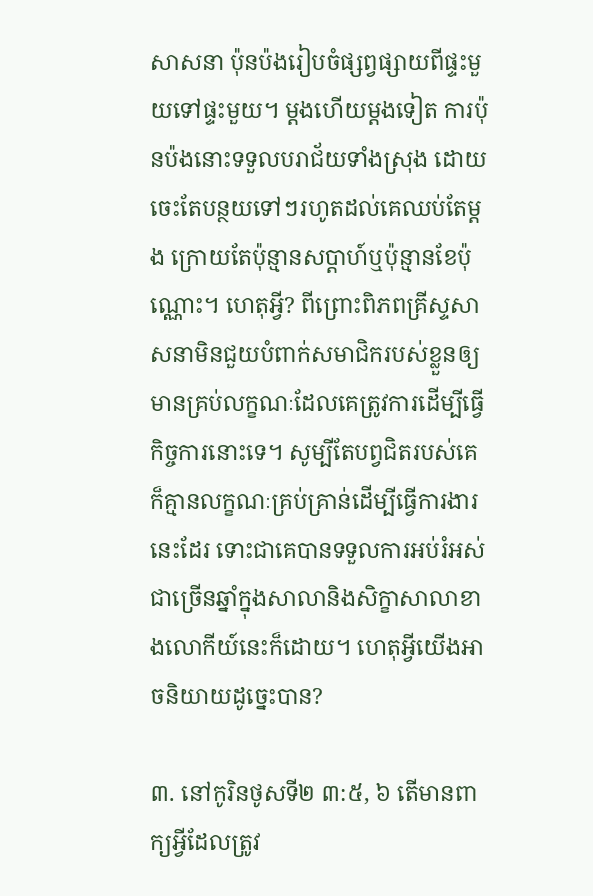សាសនា ប៉ុនប៉ងរៀបចំផ្សព្វផ្សាយពីផ្ទះមួយទៅផ្ទះមួយ។ ម្ដងហើយម្ដងទៀត ការប៉ុនប៉ងនោះទទួលបរាជ័យទាំងស្រុង ដោយចេះតែបន្ថយទៅៗរហូតដល់គេឈប់តែម្ដង ក្រោយតែប៉ុន្មានសប្ដាហ៍ឬប៉ុន្មានខែប៉ុណ្ណោះ។ ហេតុអ្វី? ពីព្រោះពិភពគ្រីស្ទសាសនាមិនជួយបំពាក់សមាជិករបស់ខ្លួនឲ្យមានគ្រប់លក្ខណៈដែលគេត្រូវការដើម្បីធ្វើកិច្ចការនោះទេ។ សូម្បីតែបព្វជិតរបស់គេក៏គ្មានលក្ខណៈគ្រប់គ្រាន់ដើម្បីធ្វើការងារនេះដែរ ទោះជាគេបានទទួលការអប់រំអស់ជាច្រើនឆ្នាំក្នុងសាលានិងសិក្ខាសាលាខាងលោកីយ៍នេះក៏ដោយ។ ហេតុអ្វីយើងអាចនិយាយដូច្នេះបាន?

៣. នៅកូរិនថូសទី២ ៣:៥, ៦ តើមានពាក្យអ្វីដែលត្រូវ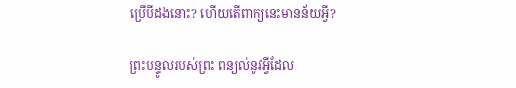ប្រើបីដងនោះ? ហើយតើពាក្យនេះមានន័យអ្វី?

ព្រះបន្ទូលរបស់ព្រះ ពន្យល់នូវអ្វីដែល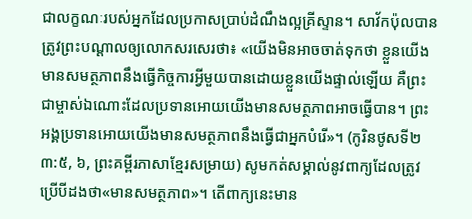ជាលក្ខណៈរបស់អ្នកដែលប្រកាសប្រាប់ដំណឹងល្អគ្រីស្ទាន។ សាវ័កប៉ុលបានត្រូវព្រះបណ្ដាលឲ្យលោកសរសេរថា៖ «យើងមិនអាចចាត់ទុកថា ខ្លួនយើងមានសមត្ថភាពនឹងធ្វើកិច្ចការអ្វីមួយបានដោយខ្លួនយើងផ្ទាល់ឡើយ គឺព្រះជាម្ចាស់ឯណោះដែលប្រទានអោយយើងមានសមត្ថភាពអាចធ្វើបាន។ ព្រះអង្គប្រទានអោយយើងមានសមត្ថភាពនឹងធ្វើជាអ្នកបំរើ»។ (កូរិនថូសទី២ ៣:៥, ៦, ព្រះគម្ពីរភាសាខ្មែរសម្រាយ) សូមកត់សម្គាល់នូវពាក្យដែលត្រូវប្រើបីដងថា«មានសមត្ថភាព»។ តើពាក្យនេះមាន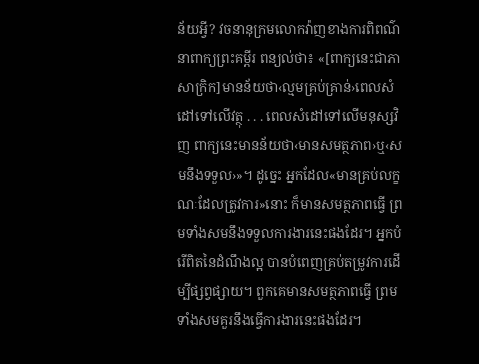ន័យអ្វី? វចនានុក្រមលោកវ៉ាញខាងការពិពណ៌នាពាក្យព្រះគម្ពីរ ពន្យល់ថា៖ «[ពាក្យនេះជាភាសាក្រិក]មានន័យថា‹ល្មមគ្រប់គ្រាន់›ពេលសំដៅទៅលើវត្ថុ . . . ពេលសំដៅទៅលើមនុស្សវិញ ពាក្យនេះមានន័យថា‹មានសមត្ថភាព›ឬ‹សមនឹងទទួល›»។ ដូច្នេះ អ្នកដែល«មានគ្រប់លក្ខណៈដែលត្រូវការ»នោះ ក៏មានសមត្ថភាពធ្វើ ព្រមទាំងសមនឹងទទួលការងារនេះផងដែរ។ អ្នកបំរើពិតនៃដំណឹងល្អ បានបំពេញគ្រប់តម្រូវការដើម្បីផ្សព្វផ្សាយ។ ពួកគេមានសមត្ថភាពធ្វើ ព្រមទាំងសមគួរនឹងធ្វើការងារនេះផងដែរ។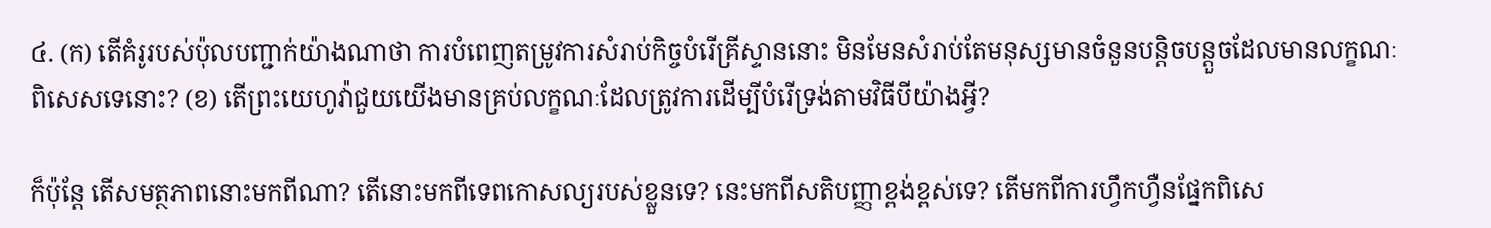៤. (ក) តើគំរូរបស់ប៉ុលបញ្ជាក់យ៉ាងណាថា ការបំពេញតម្រូវការសំរាប់កិច្ចបំរើគ្រីស្ទាននោះ មិនមែនសំរាប់តែមនុស្សមានចំនួនបន្ដិចបន្តួចដែលមានលក្ខណៈពិសេសទេនោះ? (ខ) តើព្រះយេហូវ៉ាជួយយើងមានគ្រប់លក្ខណៈដែលត្រូវការដើម្បីបំរើទ្រង់តាមវិធីបីយ៉ាងអ្វី?

ក៏ប៉ុន្តែ តើសមត្ថភាពនោះមកពីណា? តើនោះមកពីទេពកោសល្យរបស់ខ្លួនទេ? នេះមកពីសតិបញ្ញាខ្ពង់ខ្ពស់ទេ? តើមកពីការហ្វឹកហ្វឺនផ្នែកពិសេ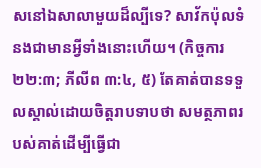សនៅឯសាលាមួយដ៏ល្បីទេ? សាវ័កប៉ុលទំនងជាមានអ្វីទាំងនោះហើយ។ (កិច្ចការ ២២:៣; ភីលីព ៣:៤, ៥) តែគាត់បានទទួលស្គាល់ដោយចិត្តរាបទាបថា សមត្ថភាពរបស់គាត់ដើម្បីធ្វើជា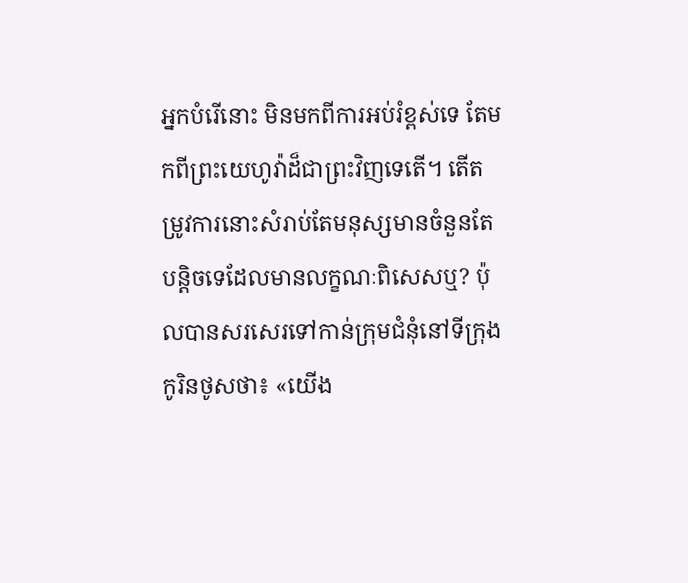អ្នកបំរើនោះ មិនមកពីការអប់រំខ្ពស់ទេ តែមកពីព្រះយេហូវ៉ាដ៏ជាព្រះវិញទេតើ។ តើតម្រូវការនោះសំរាប់តែមនុស្សមានចំនួនតែបន្ដិចទេដែលមានលក្ខណៈពិសេសឬ? ប៉ុលបានសរសេរទៅកាន់ក្រុមជំនុំនៅទីក្រុងកូរិនថូសថា៖ «យើង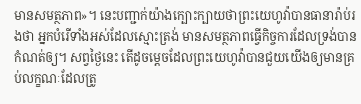មានសមត្ថភាព»។ នេះបញ្ជាក់យ៉ាងក្បោះក្បាយថាព្រះយេហូវ៉ាបានធានារ៉ាប់រងថា អ្នកបំរើទាំងអស់ដែលស្មោះត្រង់ មានសមត្ថភាពធ្វើកិច្ចការដែលទ្រង់បានកំណត់ឲ្យ។ សព្វថ្ងៃនេះ តើដូចម្ដេចដែលព្រះយេហូវ៉ាបានជួយយើងឲ្យមានគ្រប់លក្ខណៈដែលត្រូ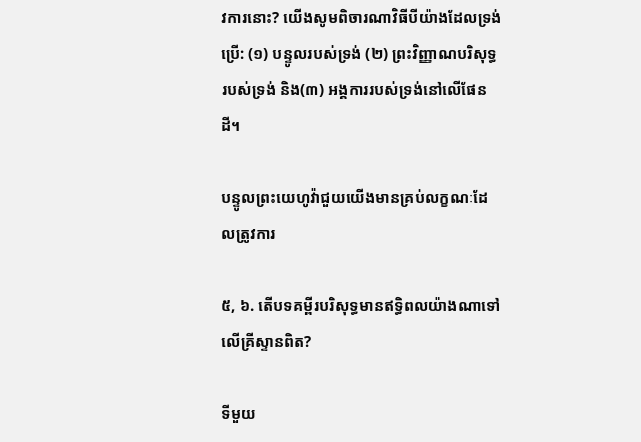វការនោះ? យើងសូមពិចារណាវិធីបីយ៉ាងដែលទ្រង់ប្រើ: (១) បន្ទូលរបស់ទ្រង់ (២) ព្រះវិញ្ញាណបរិសុទ្ធរបស់ទ្រង់ និង(៣) អង្គការរបស់ទ្រង់នៅលើផែនដី។

បន្ទូលព្រះយេហូវ៉ាជួយយើងមានគ្រប់លក្ខណៈដែលត្រូវការ

៥, ៦. តើបទគម្ពីរបរិសុទ្ធមានឥទ្ធិពលយ៉ាងណាទៅលើគ្រីស្ទានពិត?

ទីមួយ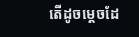តើដូចម្ដេចដែ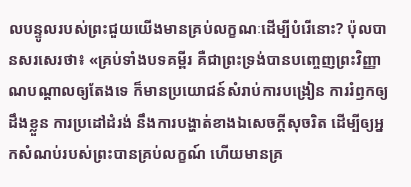លបន្ទូលរបស់ព្រះជួយយើងមានគ្រប់លក្ខណៈដើម្បីបំរើនោះ? ប៉ុលបានសរសេរថា៖ «គ្រប់ទាំងបទគម្ពីរ គឺជាព្រះទ្រង់បានបញ្ចេញព្រះវិញ្ញាណបណ្ដាលឲ្យតែងទេ ក៏មានប្រយោជន៍សំរាប់ការបង្រៀន ការរំឭកឲ្យដឹងខ្លួន ការប្រដៅដំរង់ នឹងការបង្ហាត់ខាងឯសេចក្ដីសុចរិត ដើម្បីឲ្យអ្នកសំណប់របស់ព្រះបានគ្រប់លក្ខណ៍ ហើយមានគ្រ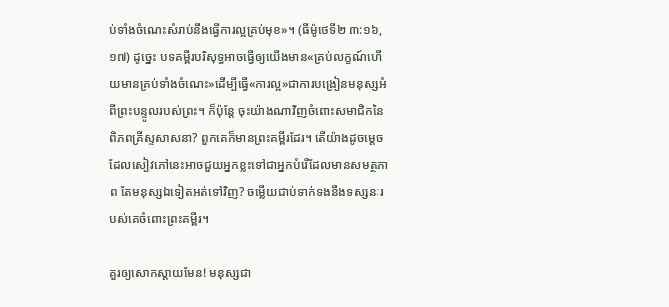ប់ទាំងចំណេះសំរាប់នឹងធ្វើការល្អគ្រប់មុខ»។ (ធីម៉ូថេទី២ ៣:១៦, ១៧) ដូច្នេះ បទគម្ពីរបរិសុទ្ធអាចធ្វើឲ្យយើងមាន«គ្រប់លក្ខណ៍ហើយមានគ្រប់ទាំងចំណេះ»ដើម្បីធ្វើ«ការល្អ»ជាការបង្រៀនមនុស្សអំពីព្រះបន្ទូលរបស់ព្រះ។ ក៏ប៉ុន្តែ ចុះយ៉ាងណាវិញចំពោះសមាជិកនៃពិភពគ្រីស្ទសាសនា? ពួកគេក៏មានព្រះគម្ពីរដែរ។ តើយ៉ាងដូចម្ដេចដែលសៀវភៅនេះអាចជួយអ្នកខ្លះទៅជាអ្នកបំរើដែលមានសមត្ថភាព តែមនុស្សឯទៀតអត់ទៅវិញ? ចម្លើយជាប់ទាក់ទងនឹងទស្សនៈរបស់គេចំពោះព្រះគម្ពីរ។

គួរឲ្យសោកស្ដាយមែន! មនុស្សជា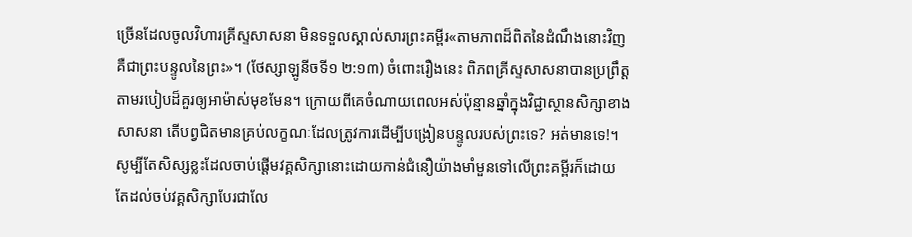ច្រើនដែលចូលវិហារគ្រីស្ទសាសនា មិនទទួលស្គាល់សារព្រះគម្ពីរ«តាមភាពដ៏ពិតនៃដំណឹងនោះវិញ គឺជាព្រះបន្ទូលនៃព្រះ»។ (ថែស្សាឡូនីចទី១ ២:១៣) ចំពោះរឿងនេះ ពិភពគ្រីស្ទសាសនាបានប្រព្រឹត្តតាមរបៀបដ៏គួរឲ្យអាម៉ាស់មុខមែន។ ក្រោយពីគេចំណាយពេលអស់ប៉ុន្មានឆ្នាំក្នុងវិជ្ជាស្ថានសិក្សាខាងសាសនា តើបព្វជិតមានគ្រប់លក្ខណៈដែលត្រូវការដើម្បីបង្រៀនបន្ទូលរបស់ព្រះទេ? អត់មានទេ!។ សូម្បីតែសិស្សខ្លះដែលចាប់ផ្ដើមវគ្គសិក្សានោះដោយកាន់ជំនឿយ៉ាងមាំមួនទៅលើព្រះគម្ពីរក៏ដោយ តែដល់ចប់វគ្គសិក្សាបែរជាលែ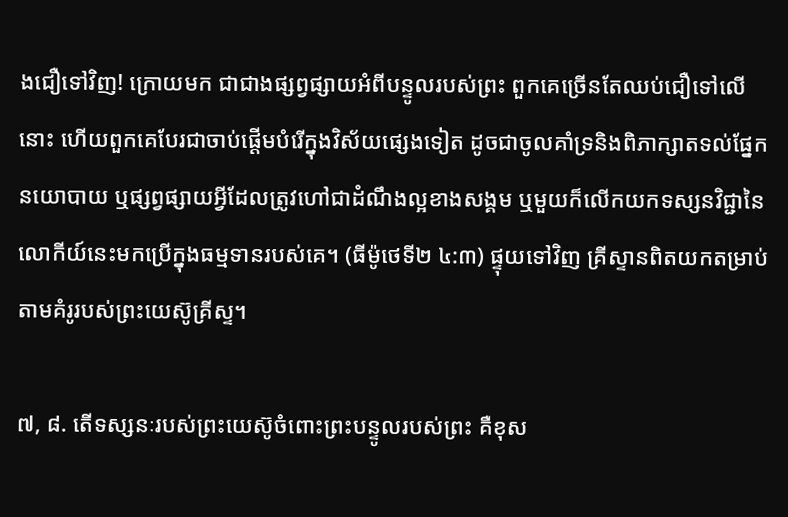ងជឿទៅវិញ! ក្រោយមក ជាជាងផ្សព្វផ្សាយអំពីបន្ទូលរបស់ព្រះ ពួកគេច្រើនតែឈប់ជឿទៅលើនោះ ហើយពួកគេបែរជាចាប់ផ្ដើមបំរើក្នុងវិស័យផ្សេងទៀត ដូចជាចូលគាំទ្រនិងពិភាក្សាតទល់ផ្នែកនយោបាយ ឬផ្សព្វផ្សាយអ្វីដែលត្រូវហៅជាដំណឹងល្អខាងសង្គម ឬមួយក៏លើកយកទស្សនវិជ្ជានៃលោកីយ៍នេះមកប្រើក្នុងធម្មទានរបស់គេ។ (ធីម៉ូថេទី២ ៤:៣) ផ្ទុយទៅវិញ គ្រីស្ទានពិតយកតម្រាប់តាមគំរូរបស់ព្រះយេស៊ូគ្រីស្ទ។

៧, ៨. តើទស្សនៈរបស់ព្រះយេស៊ូចំពោះព្រះបន្ទូលរបស់ព្រះ គឺខុស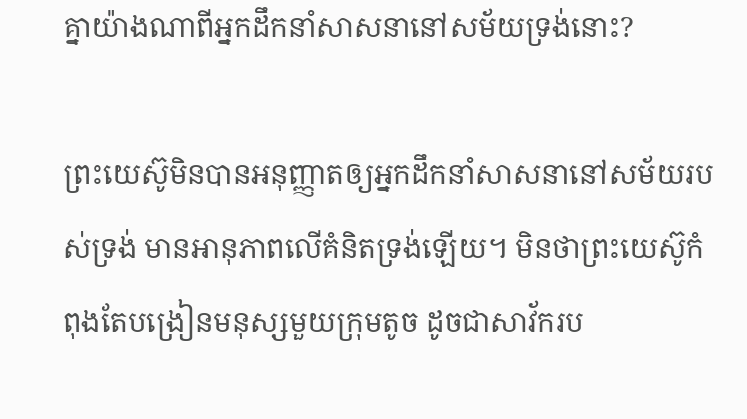គ្នាយ៉ាងណាពីអ្នកដឹកនាំសាសនានៅសម័យទ្រង់នោះ?

ព្រះយេស៊ូមិនបានអនុញ្ញាតឲ្យអ្នកដឹកនាំសាសនានៅសម័យរបស់ទ្រង់ មានអានុភាពលើគំនិតទ្រង់ឡើយ។ មិនថាព្រះយេស៊ូកំពុងតែបង្រៀនមនុស្សមួយក្រុមតូច ដូចជាសាវ័ករប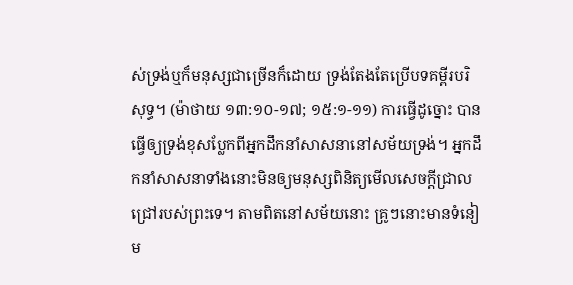ស់ទ្រង់ឬក៏មនុស្សជាច្រើនក៏ដោយ ទ្រង់តែងតែប្រើបទគម្ពីរបរិសុទ្ធ។ (ម៉ាថាយ ១៣:១០-១៧; ១៥:១-១១) ការធ្វើដូច្នោះ បានធ្វើឲ្យទ្រង់ខុសប្លែកពីអ្នកដឹកនាំសាសនានៅសម័យទ្រង់។ អ្នកដឹកនាំសាសនាទាំងនោះមិនឲ្យមនុស្សពិនិត្យមើលសេចក្ដីជ្រាលជ្រៅរបស់ព្រះទេ។ តាមពិតនៅសម័យនោះ គ្រូៗនោះមានទំនៀម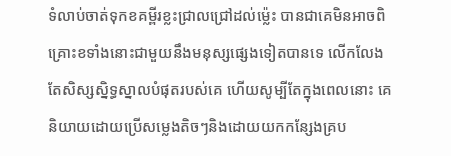ទំលាប់ចាត់ទុកខគម្ពីរខ្លះជ្រាលជ្រៅដល់ម្ល៉េះ បានជាគេមិនអាចពិគ្រោះខទាំងនោះជាមួយនឹងមនុស្សផ្សេងទៀតបានទេ លើកលែងតែសិស្សស្និទ្ធស្នាលបំផុតរបស់គេ ហើយសូម្បីតែក្នុងពេលនោះ គេនិយាយដោយប្រើសម្លេងតិចៗនិងដោយយកកន្សែងគ្រប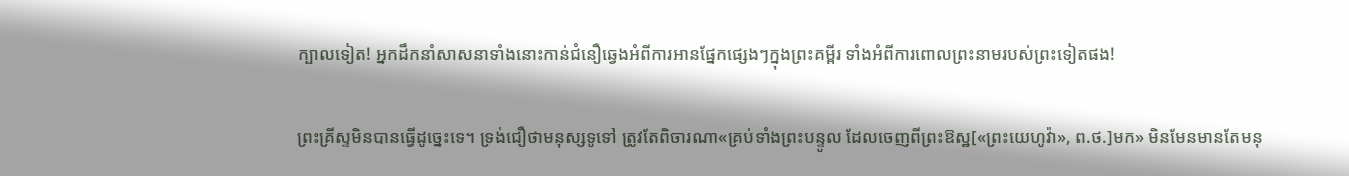ក្បាលទៀត! អ្នកដឹកនាំសាសនាទាំងនោះកាន់ជំនឿឆ្វេងអំពីការអានផ្នែកផ្សេងៗក្នុងព្រះគម្ពីរ ទាំងអំពីការពោលព្រះនាមរបស់ព្រះទៀតផង!

ព្រះគ្រីស្ទមិនបានធ្វើដូច្នេះទេ។ ទ្រង់ជឿថាមនុស្សទូទៅ ត្រូវតែពិចារណា«គ្រប់ទាំងព្រះបន្ទូល ដែលចេញពីព្រះឱស្ឋ[«ព្រះយេហូវ៉ា», ព.ថ.]មក» មិនមែនមានតែមនុ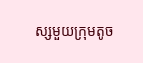ស្សមួយក្រុមតូច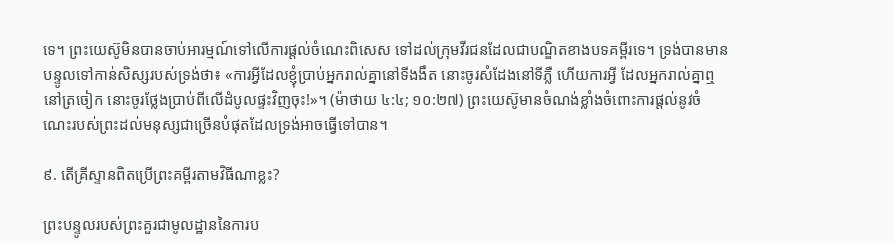ទេ។ ព្រះយេស៊ូមិនបានចាប់អារម្មណ៍ទៅលើការផ្ដល់ចំណេះពិសេស ទៅដល់ក្រុមវីរជនដែលជាបណ្ឌិតខាងបទគម្ពីរទេ។ ទ្រង់បានមានបន្ទូលទៅកាន់សិស្សរបស់ទ្រង់ថា៖ «ការអ្វីដែលខ្ញុំប្រាប់អ្នករាល់គ្នានៅទីងងឹត នោះចូរសំដែងនៅទីភ្លឺ ហើយការអ្វី ដែលអ្នករាល់គ្នាឮនៅត្រចៀក នោះចូរថ្លែងប្រាប់ពីលើដំបូលផ្ទះវិញចុះ!»។ (ម៉ាថាយ ៤:៤; ១០:២៧) ព្រះយេស៊ូមានចំណង់ខ្លាំងចំពោះការផ្ដល់នូវចំណេះរបស់ព្រះដល់មនុស្សជាច្រើនបំផុតដែលទ្រង់អាចធ្វើទៅបាន។

៩. តើគ្រីស្ទានពិតប្រើព្រះគម្ពីរតាមវិធីណាខ្លះ?

ព្រះបន្ទូលរបស់ព្រះគួរជាមូលដ្ឋាននៃការប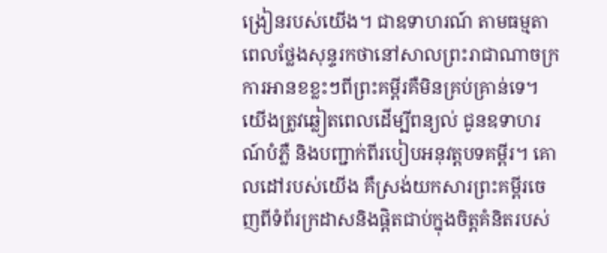ង្រៀនរបស់យើង។ ជាឧទាហរណ៍ តាមធម្មតា ពេលថ្លែងសុន្ទរកថានៅសាលព្រះរាជាណាចក្រ ការអានខខ្លះៗពីព្រះគម្ពីរគឺមិនគ្រប់គ្រាន់ទេ។ យើងត្រូវឆ្លៀតពេលដើម្បីពន្យល់ ជូនឧទាហរណ៍បំភ្លឺ និងបញ្ជាក់ពីរបៀបអនុវត្តបទគម្ពីរ។ គោលដៅរបស់យើង គឺស្រង់យកសារព្រះគម្ពីរចេញពីទំព័រក្រដាសនិងផ្ដិតជាប់ក្នុងចិត្តគំនិតរបស់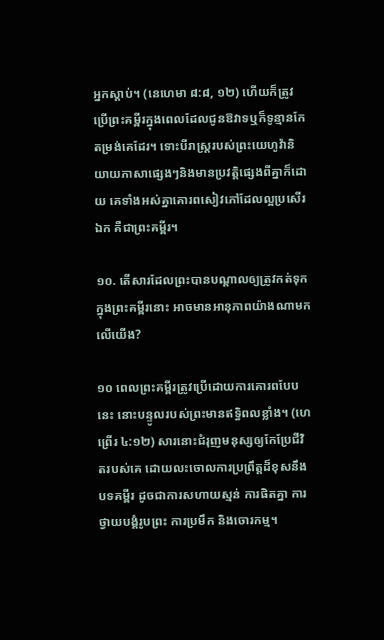អ្នកស្ដាប់។ (នេហេមា ៨:៨, ១២) ហើយក៏ត្រូវប្រើព្រះគម្ពីរក្នុងពេលដែលជូនឱវាទឬក៏ទូន្មានកែតម្រង់គេដែរ។ ទោះបីរាស្ត្ររបស់ព្រះយេហូវ៉ានិយាយភាសាផ្សេងៗនិងមានប្រវត្ដិផ្សេងពីគ្នាក៏ដោយ គេទាំងអស់គ្នាគោរពសៀវភៅដែលល្អប្រសើរឯក គឺជាព្រះគម្ពីរ។

១០. តើសារដែលព្រះបានបណ្ដាលឲ្យត្រូវកត់ទុកក្នុងព្រះគម្ពីរនោះ អាចមានអានុភាពយ៉ាងណាមកលើយើង?

១០ ពេលព្រះគម្ពីរត្រូវប្រើដោយការគោរពបែបនេះ នោះបន្ទូលរបស់ព្រះមានឥទ្ធិពលខ្លាំង។ (ហេព្រើរ ៤:១២) សារនោះជំរុញមនុស្សឲ្យកែប្រែជីវិតរបស់គេ ដោយលះចោលការប្រព្រឹត្តដ៏ខុសនឹងបទគម្ពីរ ដូចជាការសហាយស្មន់ ការផិតគ្នា ការថ្វាយបង្គំរូបព្រះ ការប្រមឹក និងចោរកម្ម។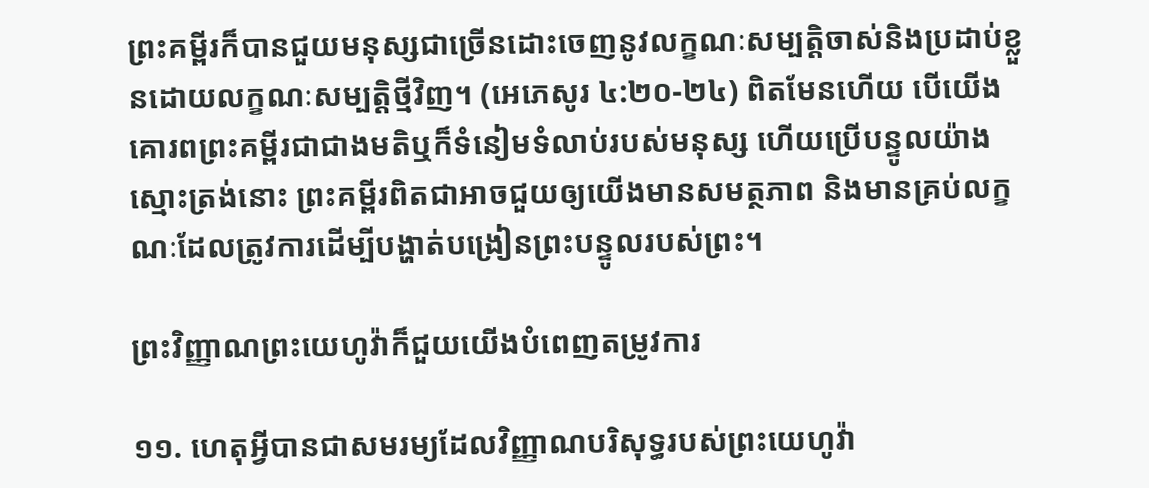ព្រះគម្ពីរក៏បានជួយមនុស្សជាច្រើនដោះចេញនូវលក្ខណៈសម្បត្ដិចាស់និងប្រដាប់ខ្លួនដោយលក្ខណៈសម្បត្ដិថ្មីវិញ។ (អេភេសូរ ៤:២០-២៤) ពិតមែនហើយ បើយើងគោរពព្រះគម្ពីរជាជាងមតិឬក៏ទំនៀមទំលាប់របស់មនុស្ស ហើយប្រើបន្ទូលយ៉ាងស្មោះត្រង់នោះ ព្រះគម្ពីរពិតជាអាចជួយឲ្យយើងមានសមត្ថភាព និងមានគ្រប់លក្ខណៈដែលត្រូវការដើម្បីបង្ហាត់បង្រៀនព្រះបន្ទូលរបស់ព្រះ។

ព្រះវិញ្ញាណព្រះយេហូវ៉ាក៏ជួយយើងបំពេញតម្រូវការ

១១. ហេតុអ្វីបានជាសមរម្យដែលវិញ្ញាណបរិសុទ្ធរបស់ព្រះយេហូវ៉ា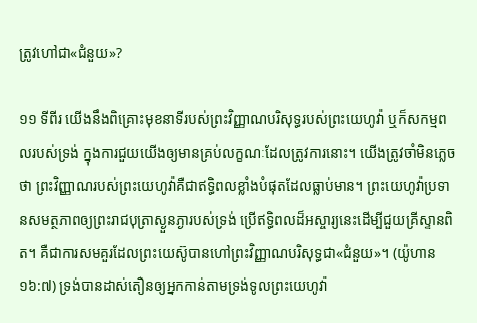ត្រូវហៅជា«ជំនួយ»?

១១ ទីពីរ យើងនឹងពិគ្រោះមុខនាទីរបស់ព្រះវិញ្ញាណបរិសុទ្ធរបស់ព្រះយេហូវ៉ា ឬក៏សកម្មពលរបស់ទ្រង់ ក្នុងការជួយយើងឲ្យមានគ្រប់លក្ខណៈដែលត្រូវការនោះ។ យើងត្រូវចាំមិនភ្លេចថា ព្រះវិញ្ញាណរបស់ព្រះយេហូវ៉ាគឺជាឥទ្ធិពលខ្លាំងបំផុតដែលធ្លាប់មាន។ ព្រះយេហូវ៉ាប្រទានសមត្ថភាពឲ្យព្រះរាជបុត្រាស្ងួនភ្ងារបស់ទ្រង់ ប្រើឥទ្ធិពលដ៏អស្ចារ្យនេះដើម្បីជួយគ្រីស្ទានពិត។ គឺជាការសមគួរដែលព្រះយេស៊ូបានហៅព្រះវិញ្ញាណបរិសុទ្ធជា«ជំនួយ»។ (យ៉ូហាន ១៦:៧) ទ្រង់បានដាស់តឿនឲ្យអ្នកកាន់តាមទ្រង់ទូលព្រះយេហូវ៉ា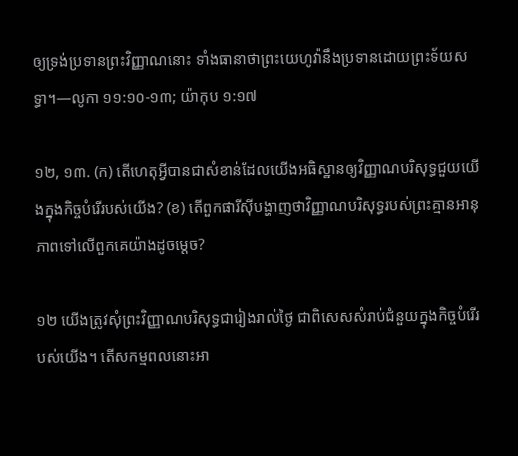ឲ្យទ្រង់ប្រទានព្រះវិញ្ញាណនោះ ទាំងធានាថាព្រះយេហូវ៉ានឹងប្រទានដោយព្រះទ័យសទ្ធា។—លូកា ១១:១០-១៣; យ៉ាកុប ១:១៧

១២, ១៣. (ក) តើហេតុអ្វីបានជាសំខាន់ដែលយើងអធិស្ឋានឲ្យវិញ្ញាណបរិសុទ្ធជួយយើងក្នុងកិច្ចបំរើរបស់យើង? (ខ) តើពួកផារីស៊ីបង្ហាញថាវិញ្ញាណបរិសុទ្ធរបស់ព្រះគ្មានអានុភាពទៅលើពួកគេយ៉ាងដូចម្ដេច?

១២ យើងត្រូវសុំព្រះវិញ្ញាណបរិសុទ្ធជារៀងរាល់ថ្ងៃ ជាពិសេសសំរាប់ជំនួយក្នុងកិច្ចបំរើរបស់យើង។ តើសកម្មពលនោះអា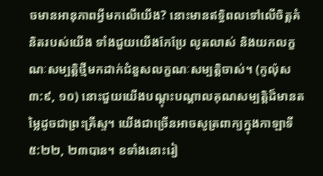ចមានអានុភាពអ្វីមកលើយើង? នោះមានឥទ្ធិពលទៅលើចិត្តគំនិតរបស់យើង ទាំងជួយយើងកែប្រែ លូតលាស់ និងយកលក្ខណៈសម្បត្ដិថ្មីមកដាក់ជំនួសលក្ខណៈសម្បត្ដិចាស់។ (កូល៉ុស ៣:៩, ១០) នោះជួយយើងបណ្ដុះបណ្ដាលគុណសម្បត្ដិដ៏មានតម្លៃដូចជាព្រះគ្រីស្ទ។ យើងជាច្រើនអាចសូត្រពាក្យក្នុងកាឡាទី ៥:២២, ២៣បាន។ ខទាំងនោះរៀ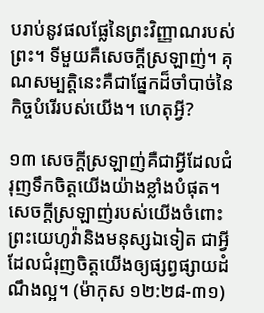បរាប់នូវផលផ្លែនៃព្រះវិញ្ញាណរបស់ព្រះ។ ទីមួយគឺសេចក្ដីស្រឡាញ់។ គុណសម្បត្ដិនេះគឺជាផ្នែកដ៏ចាំបាច់នៃកិច្ចបំរើរបស់យើង។ ហេតុអ្វី?

១៣ សេចក្ដីស្រឡាញ់គឺជាអ្វីដែលជំរុញទឹកចិត្តយើងយ៉ាងខ្លាំងបំផុត។ សេចក្ដីស្រឡាញ់របស់យើងចំពោះព្រះយេហូវ៉ានិងមនុស្សឯទៀត ជាអ្វីដែលជំរុញចិត្តយើងឲ្យផ្សព្វផ្សាយដំណឹងល្អ។ (ម៉ាកុស ១២:២៨-៣១)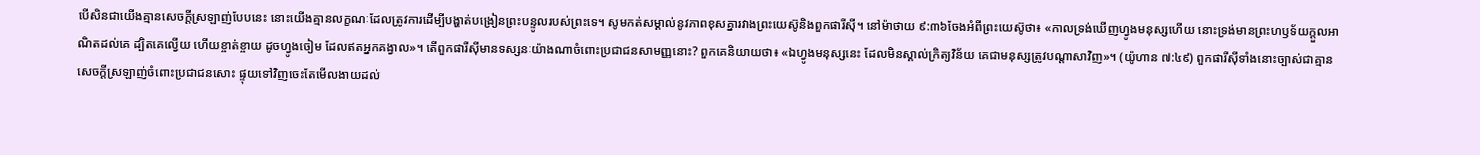បើសិនជាយើងគ្មានសេចក្ដីស្រឡាញ់បែបនេះ នោះយើងគ្មានលក្ខណៈដែលត្រូវការដើម្បីបង្ហាត់បង្រៀនព្រះបន្ទូលរបស់ព្រះទេ។ សូមកត់សម្គាល់នូវភាពខុសគ្នារវាងព្រះយេស៊ូនិងពួកផារីស៊ី។ នៅម៉ាថាយ ៩:៣៦ចែងអំពីព្រះយេស៊ូថា៖ «កាលទ្រង់ឃើញហ្វូងមនុស្សហើយ នោះទ្រង់មានព្រះហឫទ័យក្ដួលអាណិតដល់គេ ដ្បិតគេល្វើយ ហើយខ្ចាត់ខ្ចាយ ដូចហ្វូងចៀម ដែលឥតអ្នកគង្វាល»។ តើពួកផារីស៊ីមានទស្សនៈយ៉ាងណាចំពោះប្រជាជនសាមញ្ញនោះ? ពួកគេនិយាយថា៖ «ឯហ្វូងមនុស្សនេះ ដែលមិនស្គាល់ក្រិត្យវិន័យ គេជាមនុស្សត្រូវបណ្ដាសាវិញ»។ (យ៉ូហាន ៧:៤៩) ពួកផារីស៊ីទាំងនោះច្បាស់ជាគ្មានសេចក្ដីស្រឡាញ់ចំពោះប្រជាជនសោះ ផ្ទុយទៅវិញចេះតែមើលងាយដល់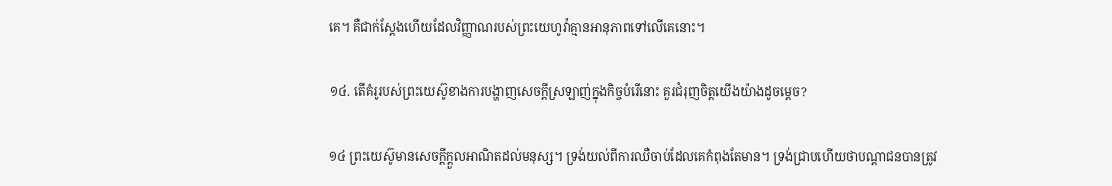គេ។ គឺជាក់ស្តែងហើយដែលវិញ្ញាណរបស់ព្រះយេហូវ៉ាគ្មានអានុភាពទៅលើគេនោះ។

១៤. តើគំរូរបស់ព្រះយេស៊ូខាងការបង្ហាញសេចក្ដីស្រឡាញ់ក្នុងកិច្ចបំរើនោះ គួរជំរុញចិត្តយើងយ៉ាងដូចម្ដេច?

១៤ ព្រះយេស៊ូមានសេចក្ដីក្ដួលអាណិតដល់មនុស្ស។ ទ្រង់យល់ពីការឈឺចាប់ដែលគេកំពុងតែមាន។ ទ្រង់ជ្រាបហើយថាបណ្ដាជនបានត្រូវ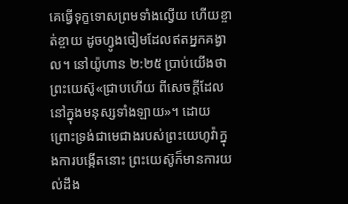គេធ្វើទុក្ខទោសព្រមទាំងល្វើយ ហើយខ្ចាត់ខ្ចាយ ដូចហ្វូងចៀមដែលឥតអ្នកគង្វាល។ នៅយ៉ូហាន ២:២៥ ប្រាប់យើងថា ព្រះយេស៊ូ«ជ្រាបហើយ ពីសេចក្ដីដែលនៅក្នុងមនុស្សទាំងឡាយ»។ ដោយព្រោះទ្រង់ជាមេជាងរបស់ព្រះយេហូវ៉ាក្នុងការបង្កើតនោះ ព្រះយេស៊ូក៏មានការយល់ដឹង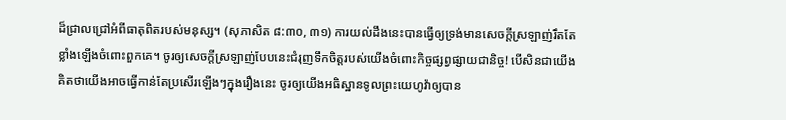ដ៏ជ្រាលជ្រៅអំពីធាតុពិតរបស់មនុស្ស។ (សុភាសិត ៨:៣០, ៣១) ការយល់ដឹងនេះបានធ្វើឲ្យទ្រង់មានសេចក្ដីស្រឡាញ់រឹតតែខ្លាំងឡើងចំពោះពួកគេ។ ចូរឲ្យសេចក្ដីស្រឡាញ់បែបនេះជំរុញទឹកចិត្តរបស់យើងចំពោះកិច្ចផ្សព្វផ្សាយជានិច្ច! បើសិនជាយើងគិតថាយើងអាចធ្វើកាន់តែប្រសើរឡើងៗក្នុងរឿងនេះ ចូរឲ្យយើងអធិស្ឋានទូលព្រះយេហូវ៉ាឲ្យបាន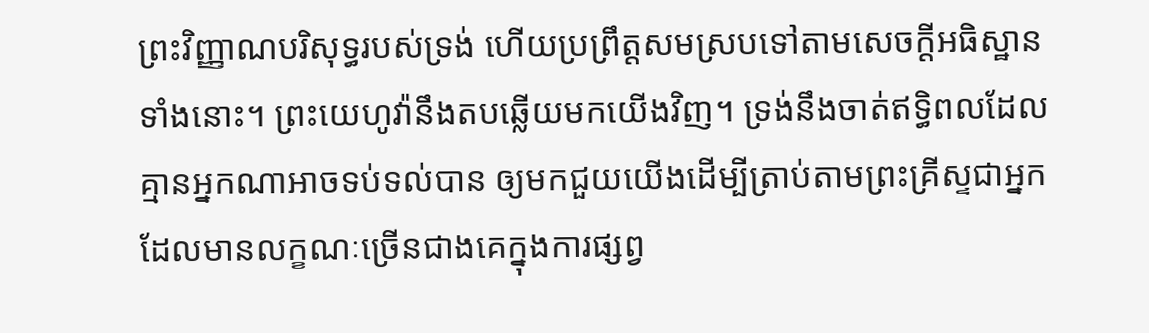ព្រះវិញ្ញាណបរិសុទ្ធរបស់ទ្រង់ ហើយប្រព្រឹត្តសមស្របទៅតាមសេចក្ដីអធិស្ឋានទាំងនោះ។ ព្រះយេហូវ៉ានឹងតបឆ្លើយមកយើងវិញ។ ទ្រង់នឹងចាត់ឥទ្ធិពលដែលគ្មានអ្នកណាអាចទប់ទល់បាន ឲ្យមកជួយយើងដើម្បីត្រាប់តាមព្រះគ្រីស្ទជាអ្នកដែលមានលក្ខណៈច្រើនជាងគេក្នុងការផ្សព្វ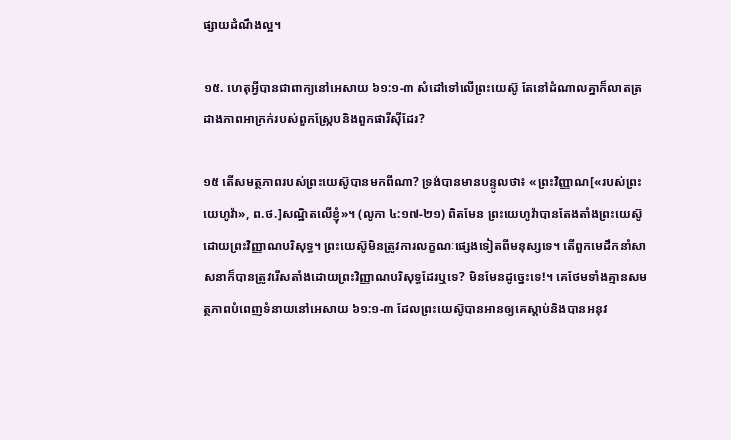ផ្សាយដំណឹងល្អ។

១៥. ហេតុអ្វីបានជាពាក្យនៅអេសាយ ៦១:១-៣ សំដៅទៅលើព្រះយេស៊ូ តែនៅដំណាលគ្នាក៏លាតត្រដាងភាពអាក្រក់របស់ពួកស្ក្រែបនិងពួកផារីស៊ីដែរ?

១៥ តើសមត្ថភាពរបស់ព្រះយេស៊ូបានមកពីណា? ទ្រង់បានមានបន្ទូលថា៖ «ព្រះវិញ្ញាណ[«របស់ព្រះយេហូវ៉ា», ព.ថ.]សណ្ឋិតលើខ្ញុំ»។ (លូកា ៤:១៧-២១) ពិតមែន ព្រះយេហូវ៉ាបានតែងតាំងព្រះយេស៊ូ ដោយព្រះវិញ្ញាណបរិសុទ្ធ។ ព្រះយេស៊ូមិនត្រូវការលក្ខណៈផ្សេងទៀតពីមនុស្សទេ។ តើពួកមេដឹកនាំសាសនាក៏បានត្រូវរើសតាំងដោយព្រះវិញ្ញាណបរិសុទ្ធដែរឬទេ? មិនមែនដូច្នេះទេ!។ គេថែមទាំងគ្មានសមត្ថភាពបំពេញទំនាយនៅអេសាយ ៦១:១-៣ ដែលព្រះយេស៊ូបានអានឲ្យគេស្ដាប់និងបានអនុវ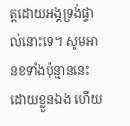ត្តដោយអង្គទ្រង់ផ្ទាល់នោះទេ។ សូមអានខទាំងប៉ុន្មាននេះដោយខ្លួនឯង ហើយ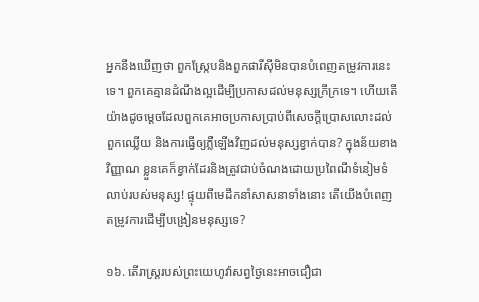អ្នកនឹងឃើញថា ពួកស្ក្រែបនិងពួកផារីស៊ីមិនបានបំពេញតម្រូវការនេះទេ។ ពួកគេគ្មានដំណឹងល្អដើម្បីប្រកាសដល់មនុស្សក្រីក្រទេ។ ហើយតើយ៉ាងដូចម្ដេចដែលពួកគេអាចប្រកាសប្រាប់ពីសេចក្ដីប្រោសលោះដល់ពួកឈ្លើយ និងការធ្វើឲ្យភ្លឺឡើងវិញដល់មនុស្សខ្វាក់បាន? ក្នុងន័យខាងវិញ្ញាណ ខ្លួនគេក៏ខ្វាក់ដែរនិងត្រូវជាប់ចំណងដោយប្រពៃណីទំនៀមទំលាប់របស់មនុស្ស! ផ្ទុយពីមេដឹកនាំសាសនាទាំងនោះ តើយើងបំពេញតម្រូវការដើម្បីបង្រៀនមនុស្សទេ?

១៦. តើរាស្ត្ររបស់ព្រះយេហូវ៉ាសព្វថ្ងៃនេះអាចជឿជា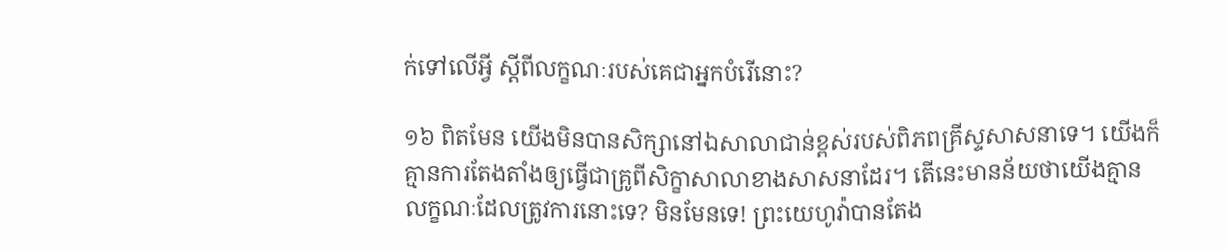ក់ទៅលើអ្វី ស្តីពីលក្ខណៈរបស់គេជាអ្នកបំរើនោះ?

១៦ ពិតមែន យើងមិនបានសិក្សានៅឯសាលាជាន់ខ្ពស់របស់ពិភពគ្រីស្ទសាសនាទេ។ យើងក៏គ្មានការតែងតាំងឲ្យធ្វើជាគ្រូពីសិក្ខាសាលាខាងសាសនាដែរ។ តើនេះមានន័យថាយើងគ្មានលក្ខណៈដែលត្រូវការនោះទេ? មិនមែនទេ! ព្រះយេហូវ៉ាបានតែង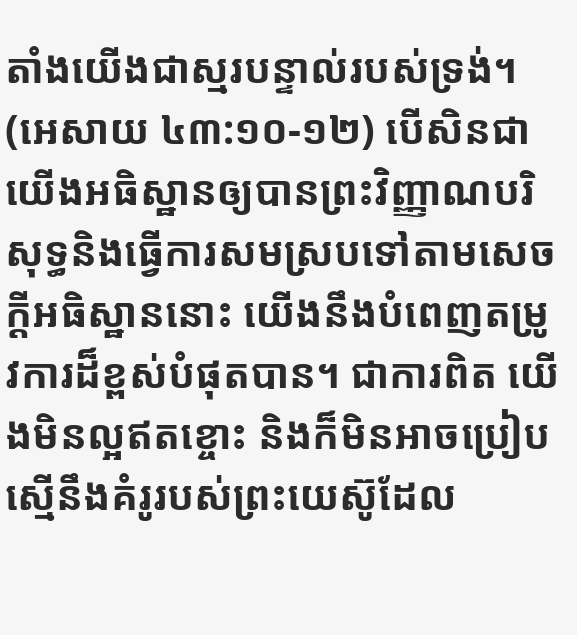តាំងយើងជាស្មរបន្ទាល់របស់ទ្រង់។ (អេសាយ ៤៣:១០-១២) បើសិនជាយើងអធិស្ឋានឲ្យបានព្រះវិញ្ញាណបរិសុទ្ធនិងធ្វើការសមស្របទៅតាមសេចក្ដីអធិស្ឋាននោះ យើងនឹងបំពេញតម្រូវការដ៏ខ្ពស់បំផុតបាន។ ជាការពិត យើងមិនល្អឥតខ្ចោះ និងក៏មិនអាចប្រៀបស្មើនឹងគំរូរបស់ព្រះយេស៊ូដែល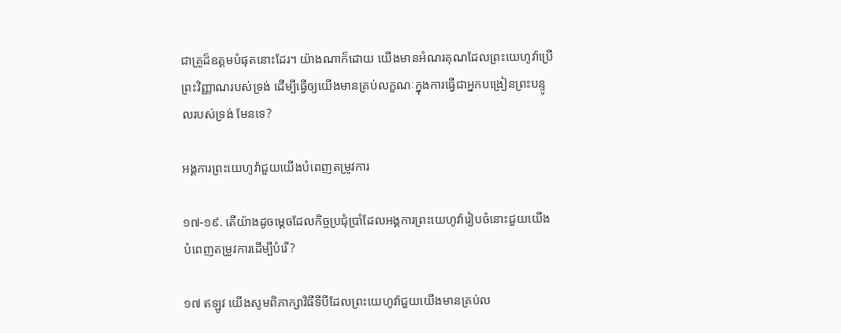ជាគ្រូដ៏ឧត្តមបំផុតនោះដែរ។ យ៉ាងណាក៏ដោយ យើងមានអំណរគុណដែលព្រះយេហូវ៉ាប្រើព្រះវិញ្ញាណរបស់ទ្រង់ ដើម្បីធ្វើឲ្យយើងមានគ្រប់លក្ខណៈក្នុងការធ្វើជាអ្នកបង្រៀនព្រះបន្ទូលរបស់ទ្រង់ មែនទេ?

អង្គការព្រះយេហូវ៉ាជួយយើងបំពេញតម្រូវការ

១៧-១៩. តើយ៉ាងដូចម្ដេចដែលកិច្ចប្រជុំប្រាំដែលអង្គការព្រះយេហូវ៉ារៀបចំនោះជួយយើងបំពេញតម្រូវការដើម្បីបំរើ?

១៧ ឥឡូវ យើងសូមពិភាក្សាវិធីទីបីដែលព្រះយេហូវ៉ាជួយយើងមានគ្រប់ល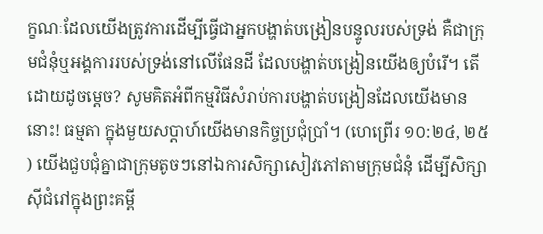ក្ខណៈដែលយើងត្រូវការដើម្បីធ្វើជាអ្នកបង្ហាត់បង្រៀនបន្ទូលរបស់ទ្រង់ គឺជាក្រុមជំនុំឬអង្គការរបស់ទ្រង់នៅលើផែនដី ដែលបង្ហាត់បង្រៀនយើងឲ្យបំរើ។ តើដោយដូចម្ដេច? សូមគិតអំពីកម្មវិធីសំរាប់ការបង្ហាត់បង្រៀនដែលយើងមាននោះ! ធម្មតា ក្នុងមួយសប្ដាហ៍យើងមានកិច្ចប្រជុំប្រាំ។ (ហេព្រើរ ១០:២៤, ២៥) យើងជួបជុំគ្នាជាក្រុមតូចៗនៅឯការសិក្សាសៀវភៅតាមក្រុមជំនុំ ដើម្បីសិក្សាស៊ីជំរៅក្នុងព្រះគម្ពី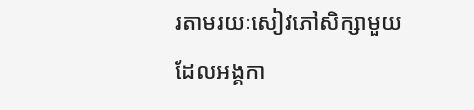រតាមរយៈសៀវភៅសិក្សាមួយ ដែលអង្គកា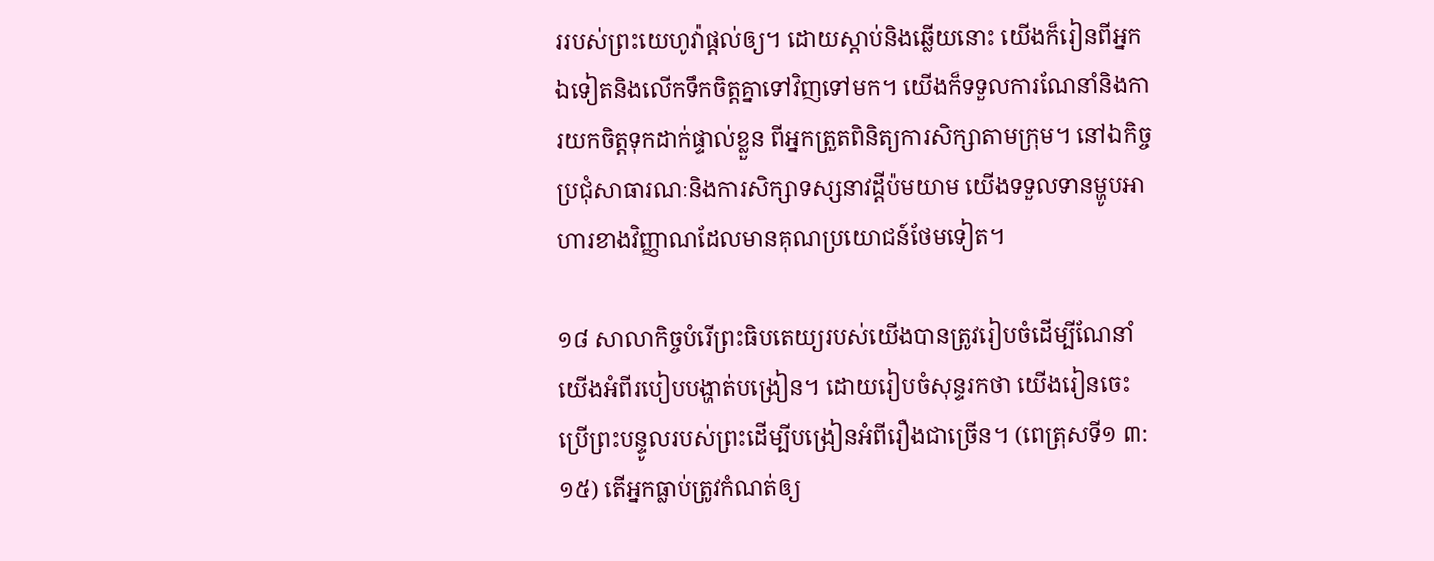ររបស់ព្រះយេហូវ៉ាផ្ដល់ឲ្យ។ ដោយស្ដាប់និងឆ្លើយនោះ យើងក៏រៀនពីអ្នកឯទៀតនិងលើកទឹកចិត្តគ្នាទៅវិញទៅមក។ យើងក៏ទទួលការណែនាំនិងការយកចិត្តទុកដាក់ផ្ទាល់ខ្លួន ពីអ្នកត្រួតពិនិត្យការសិក្សាតាមក្រុម។ នៅឯកិច្ចប្រជុំសាធារណៈនិងការសិក្សាទស្សនាវដ្ដីប៉មយាម យើងទទួលទានម្ហូបអាហារខាងវិញ្ញាណដែលមានគុណប្រយោជន៍ថែមទៀត។

១៨ សាលាកិច្ចបំរើព្រះធិបតេយ្យរបស់យើងបានត្រូវរៀបចំដើម្បីណែនាំយើងអំពីរបៀបបង្ហាត់បង្រៀន។ ដោយរៀបចំសុន្ទរកថា យើងរៀនចេះប្រើព្រះបន្ទូលរបស់ព្រះដើម្បីបង្រៀនអំពីរឿងជាច្រើន។ (ពេត្រុសទី១ ៣:១៥) តើអ្នកធ្លាប់ត្រូវកំណត់ឲ្យ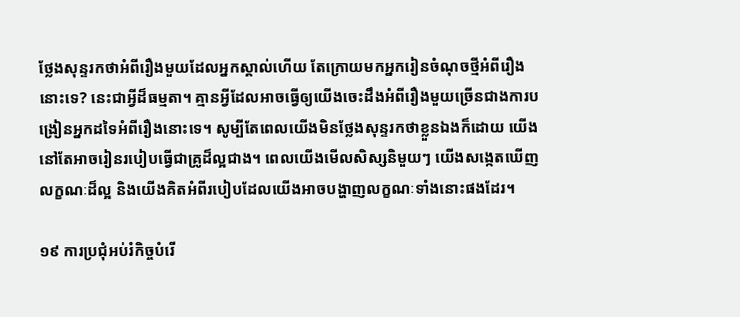ថ្លែងសុន្ទរកថាអំពីរឿងមួយដែលអ្នកស្គាល់ហើយ តែក្រោយមកអ្នករៀនចំណុចថ្មីអំពីរឿងនោះទេ? នេះជាអ្វីដ៏ធម្មតា។ គ្មានអ្វីដែលអាចធ្វើឲ្យយើងចេះដឹងអំពីរឿងមួយច្រើនជាងការបង្រៀនអ្នកដទៃអំពីរឿងនោះទេ។ សូម្បីតែពេលយើងមិនថ្លែងសុន្ទរកថាខ្លួនឯងក៏ដោយ យើងនៅតែអាចរៀនរបៀបធ្វើជាគ្រូដ៏ល្អជាង។ ពេលយើងមើលសិស្សនិមួយៗ យើងសង្កេតឃើញលក្ខណៈដ៏ល្អ និងយើងគិតអំពីរបៀបដែលយើងអាចបង្ហាញលក្ខណៈទាំងនោះផងដែរ។

១៩ ការប្រជុំអប់រំកិច្ចបំរើ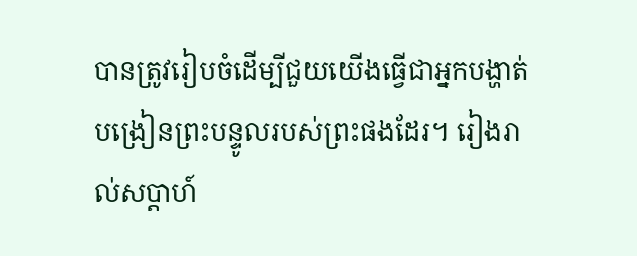បានត្រូវរៀបចំដើម្បីជួយយើងធ្វើជាអ្នកបង្ហាត់បង្រៀនព្រះបន្ទូលរបស់ព្រះផងដែរ។ រៀងរាល់សប្ដាហ៍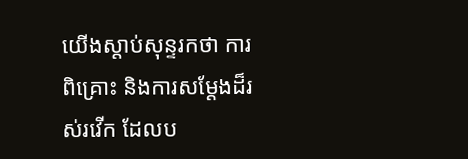យើងស្ដាប់សុន្ទរកថា ការពិគ្រោះ និងការសម្ដែងដ៏រស់រវើក ដែលប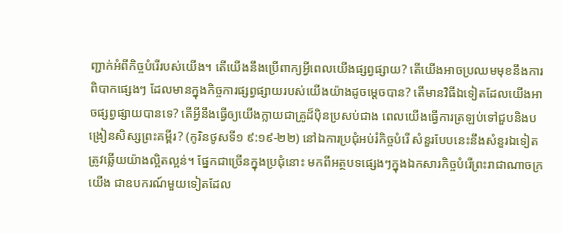ញ្ជាក់អំពីកិច្ចបំរើរបស់យើង។ តើយើងនឹងប្រើពាក្យអ្វីពេលយើងផ្សព្វផ្សាយ? តើយើងអាចប្រឈមមុខនឹងការពិបាកផ្សេងៗ ដែលមានក្នុងកិច្ចការផ្សព្វផ្សាយរបស់យើងយ៉ាងដូចម្ដេចបាន? តើមានវិធីឯទៀតដែលយើងអាចផ្សព្វផ្សាយបានទេ? តើអ្វីនឹងធ្វើឲ្យយើងក្លាយជាគ្រូដ៏ប៉ិនប្រសប់ជាង ពេលយើងធ្វើការត្រឡប់ទៅជួបនិងបង្រៀនសិស្សព្រះគម្ពីរ? (កូរិនថូសទី១ ៩:១៩-២២) នៅឯការប្រជុំអប់រំកិច្ចបំរើ សំនួរបែបនេះនឹងសំនួរឯទៀតត្រូវឆ្លើយយ៉ាងល្អិតល្អន់។ ផ្នែកជាច្រើនក្នុងប្រជុំនោះ មកពីអត្ថបទផ្សេងៗក្នុងឯកសារកិច្ចបំរើព្រះរាជាណាចក្រយើង ជាឧបករណ៍មួយទៀតដែល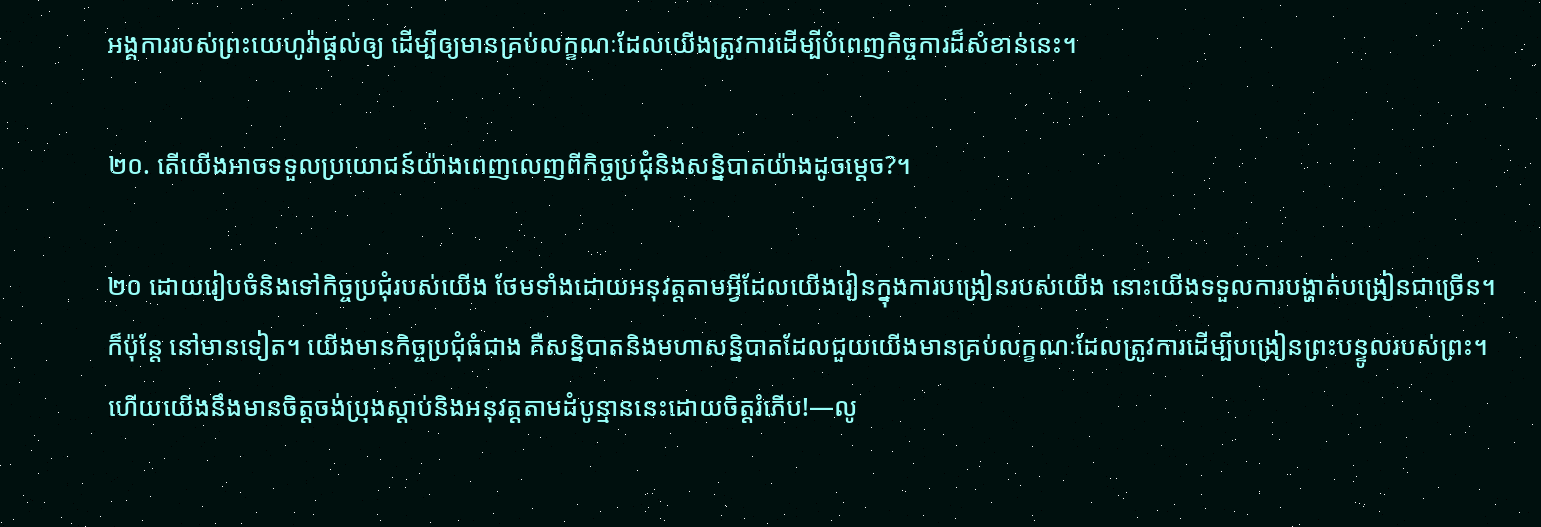អង្គការរបស់ព្រះយេហូវ៉ាផ្ដល់ឲ្យ ដើម្បីឲ្យមានគ្រប់លក្ខណៈដែលយើងត្រូវការដើម្បីបំពេញកិច្ចការដ៏សំខាន់នេះ។

២០. តើយើងអាចទទួលប្រយោជន៍យ៉ាងពេញលេញពីកិច្ចប្រជុំនិងសន្និបាតយ៉ាងដូចម្ដេច?។

២០ ដោយរៀបចំនិងទៅកិច្ចប្រជុំរបស់យើង ថែមទាំងដោយអនុវត្តតាមអ្វីដែលយើងរៀនក្នុងការបង្រៀនរបស់យើង នោះយើងទទួលការបង្ហាត់បង្រៀនជាច្រើន។ ក៏ប៉ុន្តែ នៅមានទៀត។ យើងមានកិច្ចប្រជុំធំជាង គឺសន្និបាតនិងមហាសន្និបាតដែលជួយយើងមានគ្រប់លក្ខណៈដែលត្រូវការដើម្បីបង្រៀនព្រះបន្ទូលរបស់ព្រះ។ ហើយយើងនឹងមានចិត្តចង់ប្រុងស្ដាប់និងអនុវត្តតាមដំបូន្មាននេះដោយចិត្តរំភើប!—លូ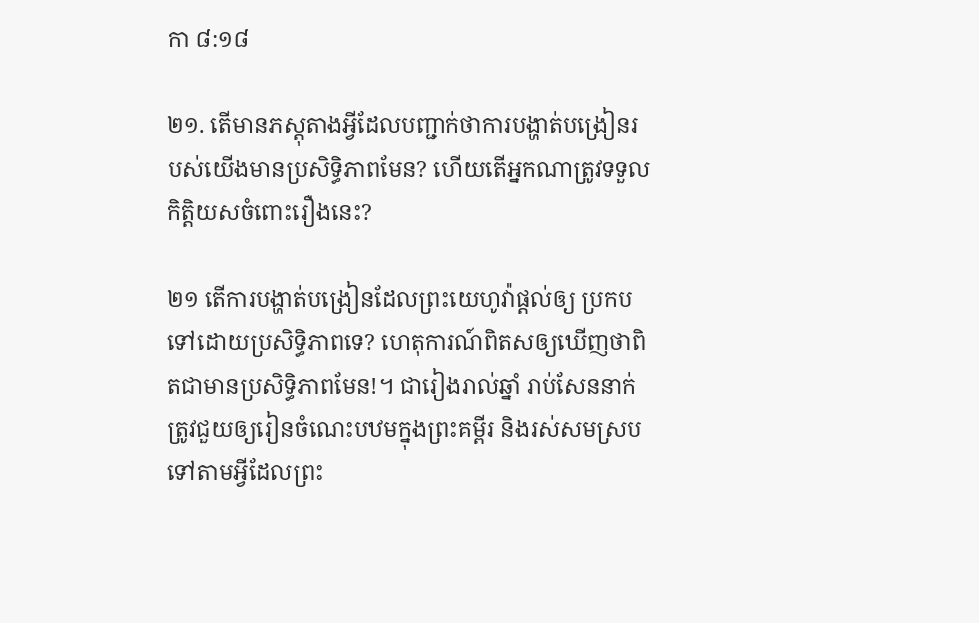កា ៨:១៨

២១. តើមានភស្តុតាងអ្វីដែលបញ្ជាក់ថាការបង្ហាត់បង្រៀនរបស់យើងមានប្រសិទ្ធិភាពមែន? ហើយតើអ្នកណាត្រូវទទួលកិត្ដិយសចំពោះរឿងនេះ?

២១ តើការបង្ហាត់បង្រៀនដែលព្រះយេហូវ៉ាផ្ដល់ឲ្យ ប្រកបទៅដោយប្រសិទ្ធិភាពទេ? ហេតុការណ៍ពិតសឲ្យឃើញថាពិតជាមានប្រសិទ្ធិភាពមែន!។ ជារៀងរាល់ឆ្នាំ រាប់សែននាក់ត្រូវជួយឲ្យរៀនចំណេះបឋមក្នុងព្រះគម្ពីរ និងរស់សមស្របទៅតាមអ្វីដែលព្រះ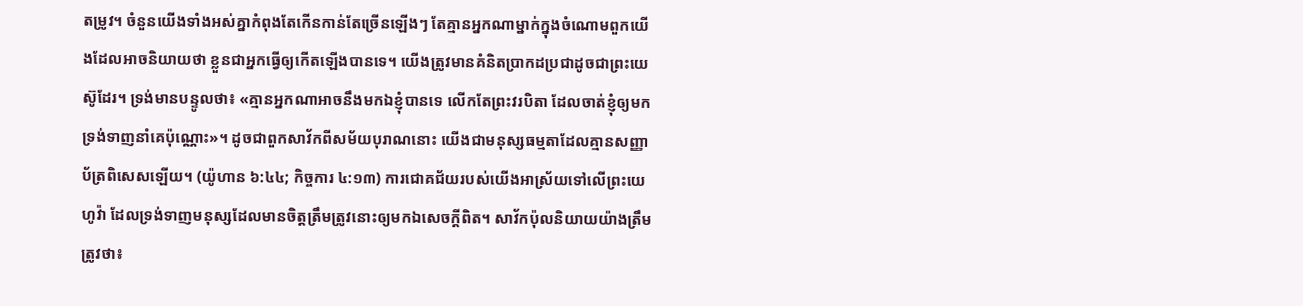តម្រូវ។ ចំនួនយើងទាំងអស់គ្នាកំពុងតែកើនកាន់តែច្រើនឡើងៗ តែគ្មានអ្នកណាម្នាក់ក្នុងចំណោមពួកយើងដែលអាចនិយាយថា ខ្លួនជាអ្នកធ្វើឲ្យកើតឡើងបានទេ។ យើងត្រូវមានគំនិតប្រាកដប្រជាដូចជាព្រះយេស៊ូដែរ។ ទ្រង់មានបន្ទូលថា៖ «គ្មានអ្នកណាអាចនឹងមកឯខ្ញុំបានទេ លើកតែព្រះវរបិតា ដែលចាត់ខ្ញុំឲ្យមក ទ្រង់ទាញនាំគេប៉ុណ្ណោះ»។ ដូចជាពួកសាវ័កពីសម័យបុរាណនោះ យើងជាមនុស្សធម្មតាដែលគ្មានសញ្ញាប័ត្រពិសេសឡើយ។ (យ៉ូហាន ៦:៤៤; កិច្ចការ ៤:១៣) ការជោគជ័យរបស់យើងអាស្រ័យទៅលើព្រះយេហូវ៉ា ដែលទ្រង់ទាញមនុស្សដែលមានចិត្តត្រឹមត្រូវនោះឲ្យមកឯសេចក្ដីពិត។ សាវ័កប៉ុលនិយាយយ៉ាងត្រឹមត្រូវថា៖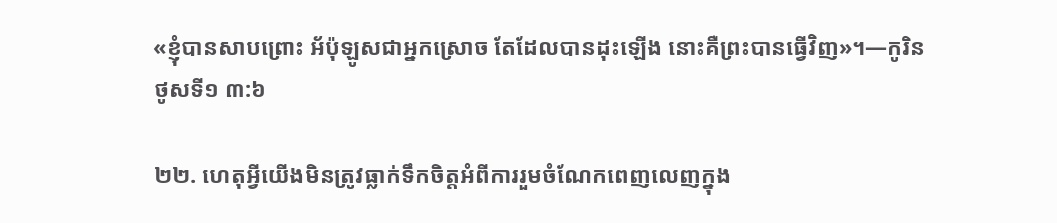«ខ្ញុំបានសាបព្រោះ អ័ប៉ុឡូសជាអ្នកស្រោច តែដែលបានដុះឡើង នោះគឺព្រះបានធ្វើវិញ»។—កូរិនថូសទី១ ៣:៦

២២. ហេតុអ្វីយើងមិនត្រូវធ្លាក់ទឹកចិត្តអំពីការរួមចំណែកពេញលេញក្នុង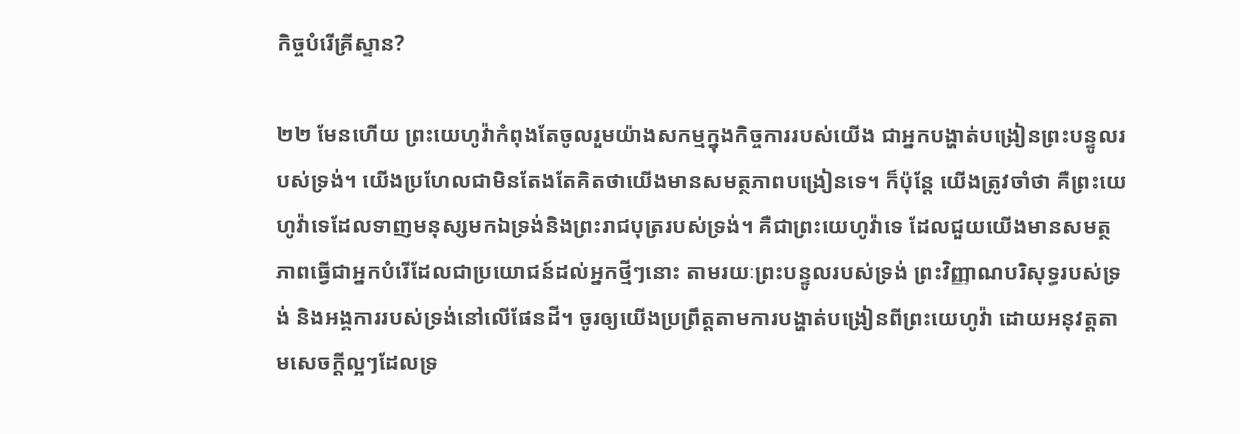កិច្ចបំរើគ្រីស្ទាន?

២២ មែនហើយ ព្រះយេហូវ៉ាកំពុងតែចូលរួមយ៉ាងសកម្មក្នុងកិច្ចការរបស់យើង ជាអ្នកបង្ហាត់បង្រៀនព្រះបន្ទូលរបស់ទ្រង់។ យើងប្រហែលជាមិនតែងតែគិតថាយើងមានសមត្ថភាពបង្រៀនទេ។ ក៏ប៉ុន្តែ យើងត្រូវចាំថា គឺព្រះយេហូវ៉ាទេដែលទាញមនុស្សមកឯទ្រង់និងព្រះរាជបុត្ររបស់ទ្រង់។ គឺជាព្រះយេហូវ៉ាទេ ដែលជួយយើងមានសមត្ថភាពធ្វើជាអ្នកបំរើដែលជាប្រយោជន៍ដល់អ្នកថ្មីៗនោះ តាមរយៈព្រះបន្ទូលរបស់ទ្រង់ ព្រះវិញ្ញាណបរិសុទ្ធរបស់ទ្រង់ និងអង្គការរបស់ទ្រង់នៅលើផែនដី។ ចូរឲ្យយើងប្រព្រឹត្តតាមការបង្ហាត់បង្រៀនពីព្រះយេហូវ៉ា ដោយអនុវត្តតាមសេចក្ដីល្អៗដែលទ្រ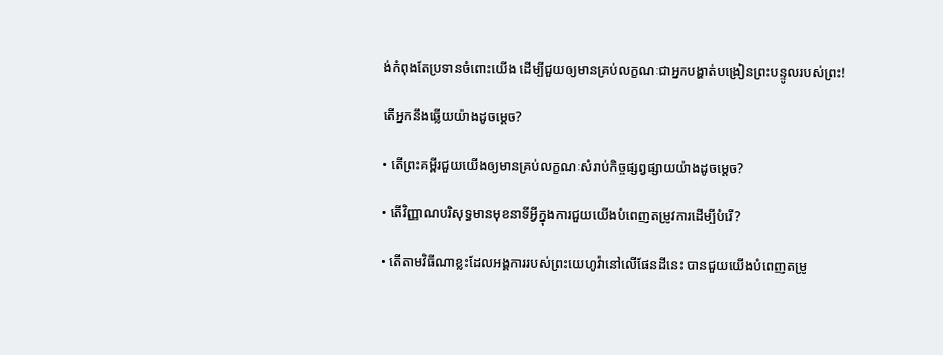ង់កំពុងតែប្រទានចំពោះយើង ដើម្បីជួយឲ្យមានគ្រប់លក្ខណៈជាអ្នកបង្ហាត់បង្រៀនព្រះបន្ទូលរបស់ព្រះ!

តើអ្នកនឹងឆ្លើយយ៉ាងដូចម្ដេច?

• តើព្រះគម្ពីរជួយយើងឲ្យមានគ្រប់លក្ខណៈសំរាប់កិច្ចផ្សព្វផ្សាយយ៉ាងដូចម្ដេច?

• តើវិញ្ញាណបរិសុទ្ធមានមុខនាទីអ្វីក្នុងការជួយយើងបំពេញតម្រូវការដើម្បីបំរើ?

• តើតាមវិធីណាខ្លះដែលអង្គការរបស់ព្រះយេហូវ៉ានៅលើផែនដីនេះ បានជួយយើងបំពេញតម្រូ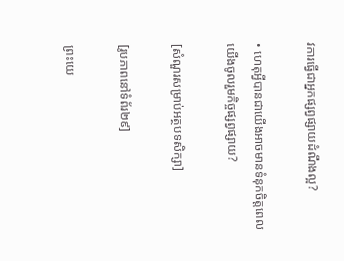វការធ្វើជាអ្នកផ្សព្វផ្សាយដំណឹងល្អ?

• ហេតុអ្វីបានជាយើងអាចមានទំនុកចិត្តពេលយើងចូលរួមកិច្ចផ្សព្វផ្សាយ?

[សំណួរសម្រាប់អត្ថបទសិក្សា]

[រូបភាពនៅទំព័រ២៩]

ព្រះយេ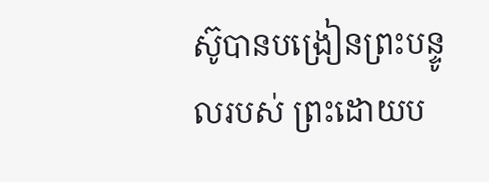ស៊ូបានបង្រៀនព្រះបន្ទូលរបស់ ព្រះដោយប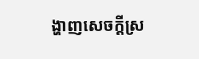ង្ហាញសេចក្ដីស្រ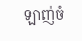ឡាញ់ចំ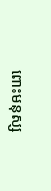ពោះមនុស្ស